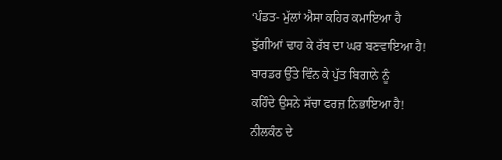‘ਪੰਡਤ- ਮੁੱਲਾਂ ਐਸਾ ਕਹਿਰ ਕਮਾਇਆ ਹੈ
ਝੁੱਗੀਆਂ ਢਾਹ ਕੇ ਰੱਬ ਦਾ ਘਰ ਬਣਵਾਇਆ ਹੈ!
ਬਾਰਡਰ ਉੱਤੇ ਵਿੰਨ ਕੇ ਪੁੱਤ ਬਿਗਾਨੇ ਨੂੰ
ਕਹਿੰਦੇ ਉਸਨੇ ਸੱਚਾ ਫਰਜ਼ ਨਿਭਾਇਆ ਹੈ!
ਨੀਲਕੰਠ ਦੇ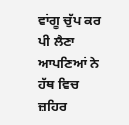ਵਾਂਗੂ ਚੁੱਪ ਕਰ ਪੀ ਲੈਣਾ
ਆਪਣਿਆਂ ਨੇ ਹੱਥ ਵਿਚ ਜ਼ਹਿਰ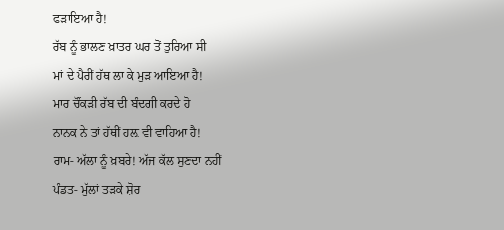ਫੜਾਇਆ ਹੈ!
ਰੱਬ ਨੂੰ ਭਾਲਣ ਖ਼ਾਤਰ ਘਰ ਤੋਂ ਤੁਰਿਆ ਸੀ
ਮਾਂ ਦੇ ਪੈਰੀਂ ਹੱਥ ਲਾ ਕੇ ਮੁੜ ਆਇਆ ਹੈ!
ਮਾਰ ਚੌਂਕੜੀ ਰੱਬ ਦੀ ਬੰਦਗੀ ਕਰਦੇ ਹੋ
ਨਾਨਕ ਨੇ ਤਾਂ ਹੱਥੀਂ ਹਲ਼ ਵੀ ਵਾਹਿਆ ਹੈ!
ਰਾਮ- ਅੱਲਾ ਨੂੰ ਖ਼ਬਰੇ! ਅੱਜ ਕੱਲ ਸੁਣਦਾ ਨਹੀਂ
ਪੰਡਤ- ਮੁੱਲਾਂ ਤੜਕੇ ਸ਼ੋਰ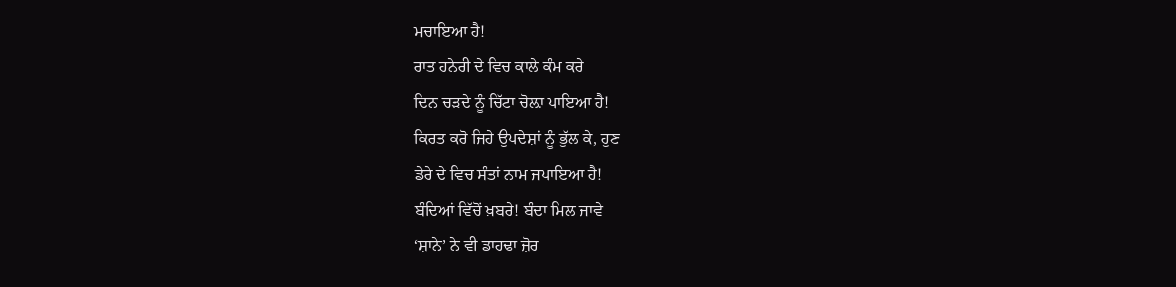ਮਚਾਇਆ ਹੈ!
ਰਾਤ ਹਨੇਰੀ ਦੇ ਵਿਚ ਕਾਲੇ ਕੰਮ ਕਰੇ
ਦਿਨ ਚੜਦੇ ਨੂੰ ਚਿੱਟਾ ਚੋਲ਼ਾ ਪਾਇਆ ਹੈ!
ਕਿਰਤ ਕਰੋ ਜਿਹੇ ਉਪਦੇਸ਼ਾਂ ਨੂੰ ਭੁੱਲ ਕੇ, ਹੁਣ
ਡੇਰੇ ਦੇ ਵਿਚ ਸੰਤਾਂ ਨਾਮ ਜਪਾਇਆ ਹੈ!
ਬੰਦਿਆਂ ਵਿੱਚੋਂ ਖ਼ਬਰੇ! ਬੰਦਾ ਮਿਲ ਜਾਵੇ
‘ਸ਼ਾਨੇ’ ਨੇ ਵੀ ਡਾਹਢਾ ਜ਼ੋਰ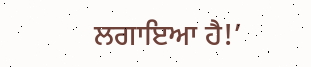ਲਗਾਇਆ ਹੈ!’